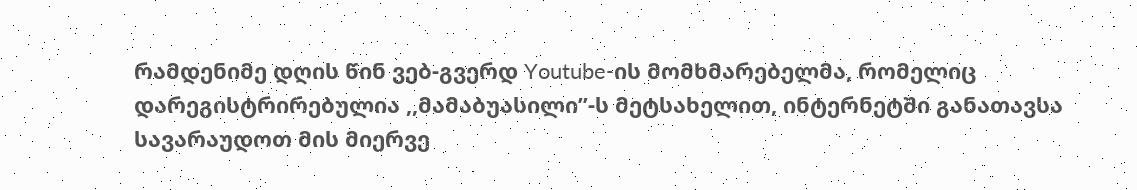რამდენიმე დღის წინ ვებ-გვერდ Youtube-ის მომხმარებელმა, რომელიც დარეგისტრირებულია ,,მამაბუასილი’’-ს მეტსახელით, ინტერნეტში განათავსა სავარაუდოთ მის მიერვე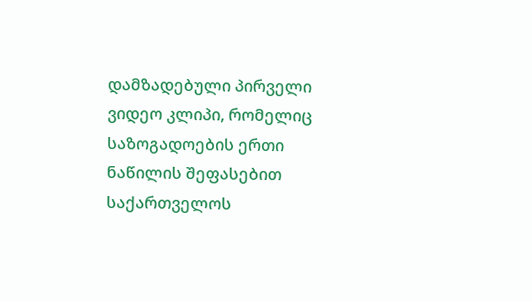დამზადებული პირველი ვიდეო კლიპი, რომელიც საზოგადოების ერთი ნაწილის შეფასებით საქართველოს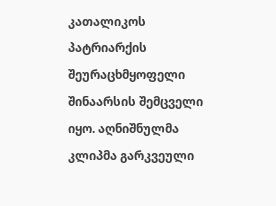კათალიკოს პატრიარქის შეურაცხმყოფელი შინაარსის შემცველი იყო. აღნიშნულმა კლიპმა გარკვეული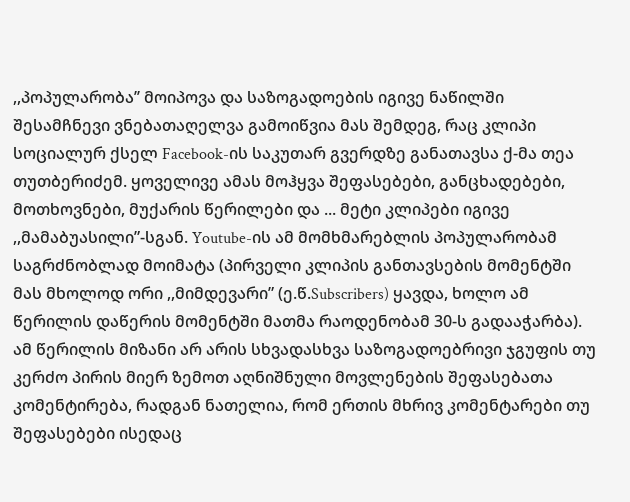,,პოპულარობა’’ მოიპოვა და საზოგადოების იგივე ნაწილში შესამჩნევი ვნებათაღელვა გამოიწვია მას შემდეგ, რაც კლიპი სოციალურ ქსელ Facebook-ის საკუთარ გვერდზე განათავსა ქ-მა თეა თუთბერიძემ. ყოველივე ამას მოჰყვა შეფასებები, განცხადებები, მოთხოვნები, მუქარის წერილები და ... მეტი კლიპები იგივე ,,მამაბუასილი”-სგან. Youtube-ის ამ მომხმარებლის პოპულარობამ საგრძნობლად მოიმატა (პირველი კლიპის განთავსების მომენტში მას მხოლოდ ორი ,,მიმდევარი” (ე.წ.Subscribers) ყავდა, ხოლო ამ წერილის დაწერის მომენტში მათმა რაოდენობამ 30-ს გადააჭარბა).
ამ წერილის მიზანი არ არის სხვადასხვა საზოგადოებრივი ჯგუფის თუ კერძო პირის მიერ ზემოთ აღნიშნული მოვლენების შეფასებათა კომენტირება, რადგან ნათელია, რომ ერთის მხრივ კომენტარები თუ შეფასებები ისედაც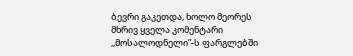ბევრი გაკეთდა, ხოლო მეორეს მხრივ ყველა კომენტარი ,,მოსალოდნელი”-ს ფარგლებში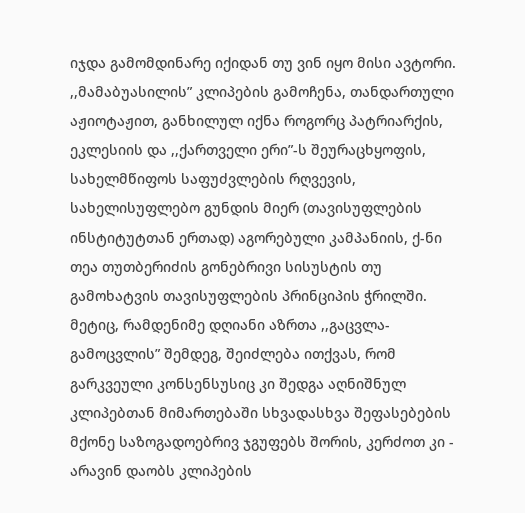იჯდა გამომდინარე იქიდან თუ ვინ იყო მისი ავტორი. ,,მამაბუასილის” კლიპების გამოჩენა, თანდართული აჟიოტაჟით, განხილულ იქნა როგორც პატრიარქის, ეკლესიის და ,,ქართველი ერი”-ს შეურაცხყოფის, სახელმწიფოს საფუძვლების რღვევის, სახელისუფლებო გუნდის მიერ (თავისუფლების ინსტიტუტთან ერთად) აგორებული კამპანიის, ქ-ნი თეა თუთბერიძის გონებრივი სისუსტის თუ გამოხატვის თავისუფლების პრინციპის ჭრილში. მეტიც, რამდენიმე დღიანი აზრთა ,,გაცვლა-გამოცვლის” შემდეგ, შეიძლება ითქვას, რომ გარკვეული კონსენსუსიც კი შედგა აღნიშნულ კლიპებთან მიმართებაში სხვადასხვა შეფასებების მქონე საზოგადოებრივ ჯგუფებს შორის, კერძოთ კი - არავინ დაობს კლიპების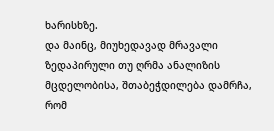ხარისხზე.
და მაინც, მიუხედავად მრავალი ზედაპირული თუ ღრმა ანალიზის მცდელობისა, შთაბეჭდილება დამრჩა, რომ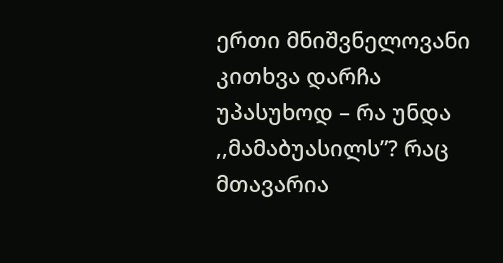ერთი მნიშვნელოვანი კითხვა დარჩა უპასუხოდ – რა უნდა ,,მამაბუასილს”? რაც მთავარია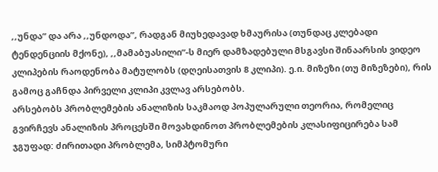,,უნდა” და არა ,,უნდოდა”, რადგან მიუხედავად ხმაურისა (თუნდაც კლებადი ტენდენციის მქონე), ,,მამაბუასილი”-ს მიერ დამზადებული მსგავსი შინაარსის ვიდეო კლიპების რაოდენობა მატულობს (დღეისათვის 8 კლიპი). ე.ი. მიზეზი (თუ მიზეზები), რის გამოც გაჩნდა პირველი კლიპი კვლავ არსებობს.
არსებობს პრობლემების ანალიზის საკმაოდ პოპულარული თეორია, რომელიც გვირჩევს ანალიზის პროცესში მოვახდინოთ პრობლემების კლასიფიცირება სამ ჯგუფად: ძირითადი პრობლემა, სიმპტომური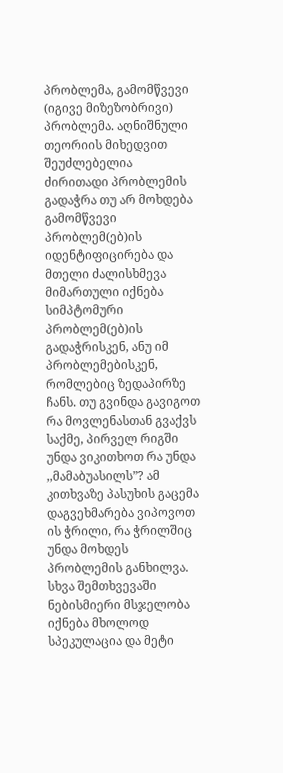პრობლემა, გამომწვევი (იგივე მიზეზობრივი) პრობლემა. აღნიშნული თეორიის მიხედვით შეუძლებელია ძირითადი პრობლემის გადაჭრა თუ არ მოხდება გამომწვევი პრობლემ(ებ)ის იდენტიფიცირება და მთელი ძალისხმევა მიმართული იქნება სიმპტომური პრობლემ(ებ)ის გადაჭრისკენ, ანუ იმ პრობლემებისკენ, რომლებიც ზედაპირზე ჩანს. თუ გვინდა გავიგოთ რა მოვლენასთან გვაქვს საქმე, პირველ რიგში უნდა ვიკითხოთ რა უნდა ,,მამაბუასილს”? ამ კითხვაზე პასუხის გაცემა დაგვეხმარება ვიპოვოთ ის ჭრილი, რა ჭრილშიც უნდა მოხდეს პრობლემის განხილვა. სხვა შემთხვევაში ნებისმიერი მსჯელობა იქნება მხოლოდ სპეკულაცია და მეტი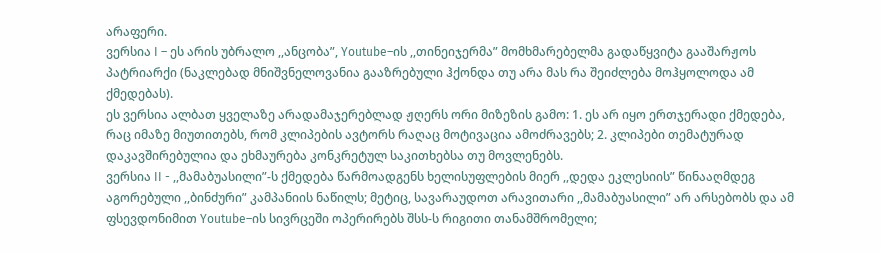არაფერი.
ვერსია I – ეს არის უბრალო ,,ანცობა”, Youtube–ის ,,თინეიჯერმა” მომხმარებელმა გადაწყვიტა გააშარჟოს პატრიარქი (ნაკლებად მნიშვნელოვანია გააზრებული ჰქონდა თუ არა მას რა შეიძლება მოჰყოლოდა ამ ქმედებას).
ეს ვერსია ალბათ ყველაზე არადამაჯერებლად ჟღერს ორი მიზეზის გამო: 1. ეს არ იყო ერთჯერადი ქმედება, რაც იმაზე მიუთითებს, რომ კლიპების ავტორს რაღაც მოტივაცია ამოძრავებს; 2. კლიპები თემატურად დაკავშირებულია და ეხმაურება კონკრეტულ საკითხებსა თუ მოვლენებს.
ვერსია II - ,,მამაბუასილი”-ს ქმედება წარმოადგენს ხელისუფლების მიერ ,,დედა ეკლესიის” წინააღმდეგ აგორებული ,,ბინძური” კამპანიის ნაწილს; მეტიც, სავარაუდოთ არავითარი ,,მამაბუასილი” არ არსებობს და ამ ფსევდონიმით Youtube–ის სივრცეში ოპერირებს შსს-ს რიგითი თანამშრომელი;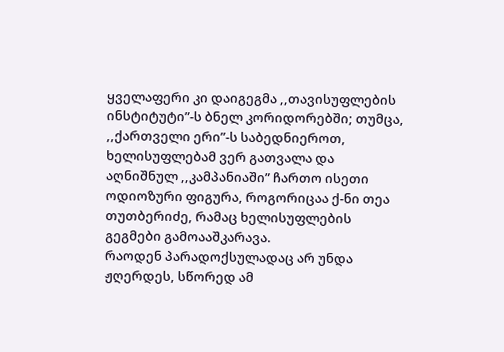ყველაფერი კი დაიგეგმა ,,თავისუფლების ინსტიტუტი”-ს ბნელ კორიდორებში; თუმცა, ,,ქართველი ერი”-ს საბედნიეროთ, ხელისუფლებამ ვერ გათვალა და აღნიშნულ ,,კამპანიაში” ჩართო ისეთი ოდიოზური ფიგურა, როგორიცაა ქ-ნი თეა თუთბერიძე, რამაც ხელისუფლების გეგმები გამოააშკარავა.
რაოდენ პარადოქსულადაც არ უნდა ჟღერდეს, სწორედ ამ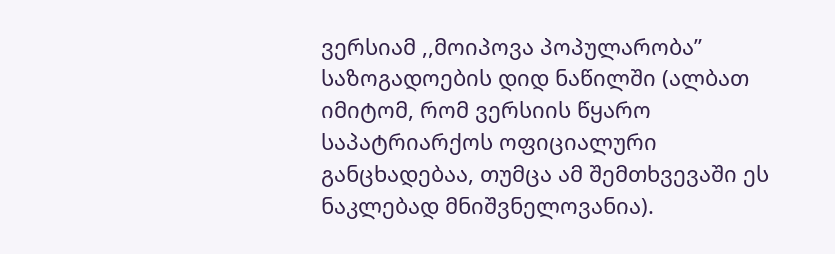ვერსიამ ,,მოიპოვა პოპულარობა” საზოგადოების დიდ ნაწილში (ალბათ იმიტომ, რომ ვერსიის წყარო საპატრიარქოს ოფიციალური განცხადებაა, თუმცა ამ შემთხვევაში ეს ნაკლებად მნიშვნელოვანია).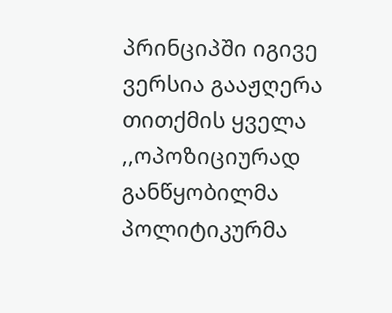პრინციპში იგივე ვერსია გააჟღერა თითქმის ყველა ,,ოპოზიციურად განწყობილმა პოლიტიკურმა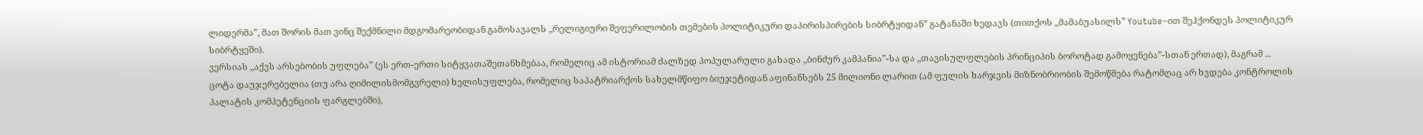ლიდერმა”, მათ შორის მათ ვინც შექმნილი მდგომარეობიდან გამოსავალს ,,რელიგიური შეფერილობის თემების პოლიტიკური დაპირისპირების სიბრტყიდან” გატანაში ხედავს (თითქოს ,,მამაბუასილს” Youtube–ით შეჰქონდეს პოლიტიკურ სიბრტყეში).
ვერსიას ,,აქვს არსებობის უფლება” (ეს ერთ-ერთი სიტყვათაშეთანხმებაა, რომელიც ამ ისტორიამ ძალზედ პოპულარული გახადა ,,ბინძურ კამპანია”-სა და ,,თავისულფლების პრინციპის ბოროტად გამოყენება”-სთან ერთად), მაგრამ ...
ცოტა დაუჯერებელია (თუ არა ღიმილისმომგვრელი) ხელისუფლება, რომელიც საპატრიარქოს სახელმწიფო ბიუჯეტიდან აფინანსებს 25 მილიონი ლარით (ამ ფულის ხარჯვის მიზნობრიობის შემოწმება რატომღაც არ ხვდება კონტროლის პალატის კომპეტენციის ფარგლებში),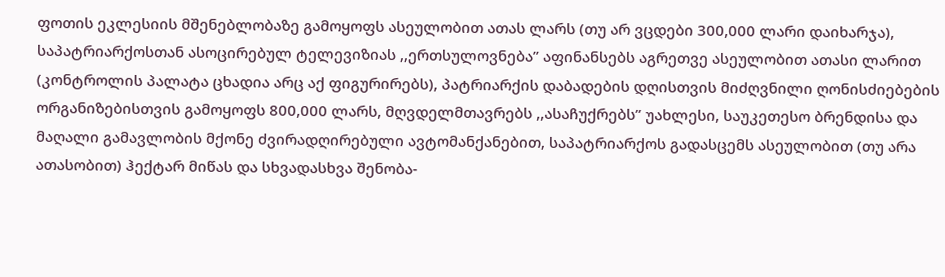ფოთის ეკლესიის მშენებლობაზე გამოყოფს ასეულობით ათას ლარს (თუ არ ვცდები 300,000 ლარი დაიხარჯა), საპატრიარქოსთან ასოცირებულ ტელევიზიას ,,ერთსულოვნება” აფინანსებს აგრეთვე ასეულობით ათასი ლარით (კონტროლის პალატა ცხადია არც აქ ფიგურირებს), პატრიარქის დაბადების დღისთვის მიძღვნილი ღონისძიებების ორგანიზებისთვის გამოყოფს 800,000 ლარს, მღვდელმთავრებს ,,ასაჩუქრებს” უახლესი, საუკეთესო ბრენდისა და მაღალი გამავლობის მქონე ძვირადღირებული ავტომანქანებით, საპატრიარქოს გადასცემს ასეულობით (თუ არა ათასობით) ჰექტარ მიწას და სხვადასხვა შენობა-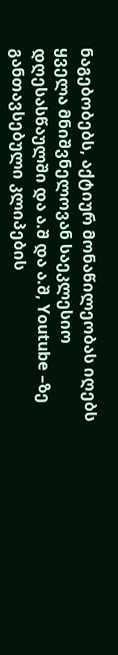ნაგებობებს, აქტიურ მონაწილეობას იღებს ყველა მნიშვნელოვან საეკლესიო დღესასწაულში და ა.შ და ა.შ, Youtube –ზე განთავსებული კლიპების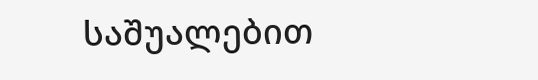საშუალებით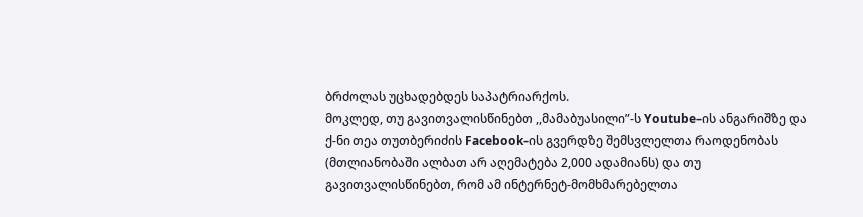ბრძოლას უცხადებდეს საპატრიარქოს.
მოკლედ, თუ გავითვალისწინებთ ,,მამაბუასილი”-ს Youtube–ის ანგარიშზე და ქ-ნი თეა თუთბერიძის Facebook–ის გვერდზე შემსვლელთა რაოდენობას (მთლიანობაში ალბათ არ აღემატება 2,000 ადამიანს) და თუ გავითვალისწინებთ, რომ ამ ინტერნეტ-მომხმარებელთა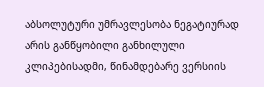აბსოლუტური უმრავლესობა ნეგატიურად არის განწყობილი განხილული კლიპებისადმი, წინამდებარე ვერსიის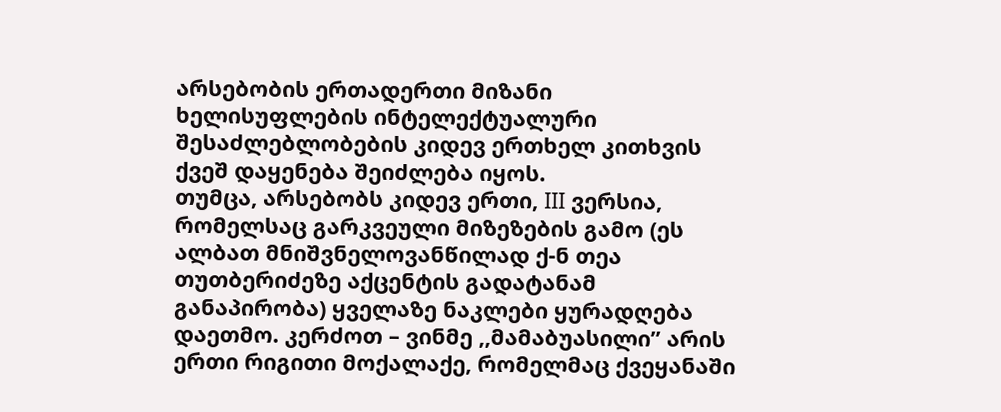არსებობის ერთადერთი მიზანი ხელისუფლების ინტელექტუალური შესაძლებლობების კიდევ ერთხელ კითხვის ქვეშ დაყენება შეიძლება იყოს.
თუმცა, არსებობს კიდევ ერთი, III ვერსია, რომელსაც გარკვეული მიზეზების გამო (ეს ალბათ მნიშვნელოვანწილად ქ-ნ თეა თუთბერიძეზე აქცენტის გადატანამ განაპირობა) ყველაზე ნაკლები ყურადღება დაეთმო. კერძოთ – ვინმე ,,მამაბუასილი” არის ერთი რიგითი მოქალაქე, რომელმაც ქვეყანაში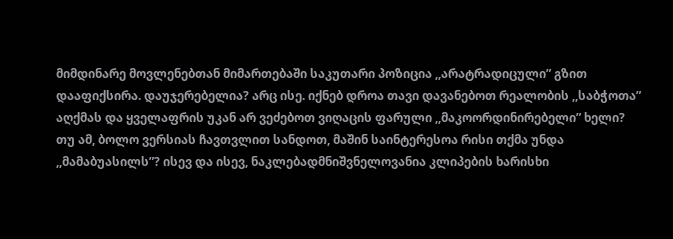მიმდინარე მოვლენებთან მიმართებაში საკუთარი პოზიცია ,,არატრადიცული” გზით დააფიქსირა. დაუჯერებელია? არც ისე. იქნებ დროა თავი დავანებოთ რეალობის ,,საბჭოთა” აღქმას და ყველაფრის უკან არ ვეძებოთ ვიღაცის ფარული ,,მაკოორდინირებელი” ხელი?
თუ ამ, ბოლო ვერსიას ჩავთვლით სანდოთ, მაშინ საინტერესოა რისი თქმა უნდა ,,მამაბუასილს”? ისევ და ისევ, ნაკლებადმნიშვნელოვანია კლიპების ხარისხი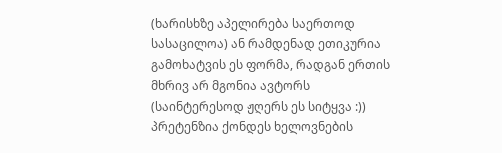(ხარისხზე აპელირება საერთოდ სასაცილოა) ან რამდენად ეთიკურია გამოხატვის ეს ფორმა, რადგან ერთის მხრივ არ მგონია ავტორს (საინტერესოდ ჟღერს ეს სიტყვა :)) პრეტენზია ქონდეს ხელოვნების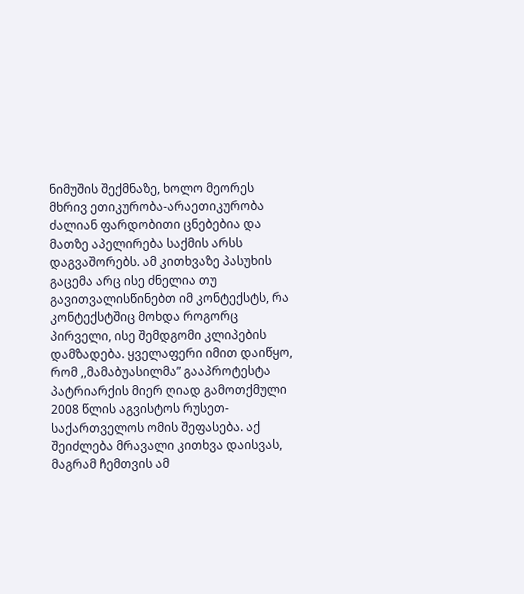ნიმუშის შექმნაზე, ხოლო მეორეს მხრივ ეთიკურობა-არაეთიკურობა ძალიან ფარდობითი ცნებებია და მათზე აპელირება საქმის არსს დაგვაშორებს. ამ კითხვაზე პასუხის გაცემა არც ისე ძნელია თუ გავითვალისწინებთ იმ კონტექსტს, რა კონტექსტშიც მოხდა როგორც პირველი, ისე შემდგომი კლიპების დამზადება. ყველაფერი იმით დაიწყო, რომ ,,მამაბუასილმა” გააპროტესტა პატრიარქის მიერ ღიად გამოთქმული 2008 წლის აგვისტოს რუსეთ-საქართველოს ომის შეფასება. აქ შეიძლება მრავალი კითხვა დაისვას, მაგრამ ჩემთვის ამ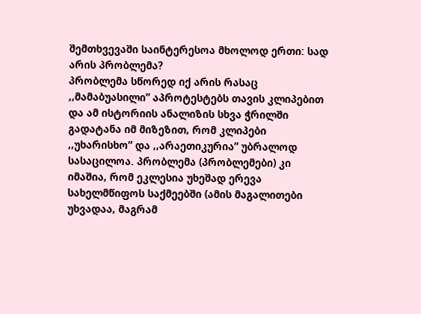შემთხვევაში საინტერესოა მხოლოდ ერთი: სად არის პრობლემა?
პრობლემა სწორედ იქ არის რასაც ,,მამაბუასილი” აპროტესტებს თავის კლიპებით და ამ ისტორიის ანალიზის სხვა ჭრილში გადატანა იმ მიზეზით, რომ კლიპები ,,უხარისხო” და ,,არაეთიკურია” უბრალოდ სასაცილოა. პრობლემა (პრობლემები) კი იმაშია, რომ ეკლესია უხეშად ერევა სახელმწიფოს საქმეებში (ამის მაგალითები უხვადაა, მაგრამ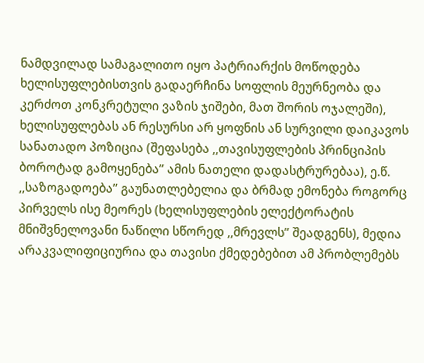ნამდვილად სამაგალითო იყო პატრიარქის მოწოდება ხელისუფლებისთვის გადაერჩინა სოფლის მეურნეობა და კერძოთ კონკრეტული ვაზის ჯიშები, მათ შორის ოჯალეში), ხელისუფლებას ან რესურსი არ ყოფნის ან სურვილი დაიკავოს სანათადო პოზიცია (შეფასება ,,თავისუფლების პრინციპის ბოროტად გამოყენება” ამის ნათელი დადასტრურებაა), ე.წ. ,,საზოგადოება” გაუნათლებელია და ბრმად ემონება როგორც პირველს ისე მეორეს (ხელისუფლების ელექტორატის მნიშვნელოვანი ნაწილი სწორედ ,,მრევლს” შეადგენს), მედია არაკვალიფიციურია და თავისი ქმედებებით ამ პრობლემებს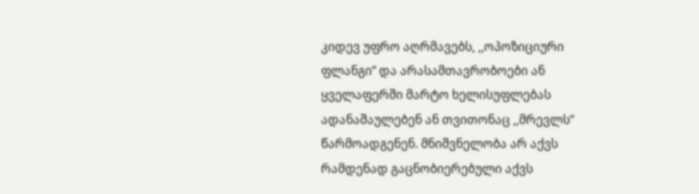კიდევ უფრო აღრმავებს, ,,ოპოზიციური ფლანგი” და არასამთავრობოები ან ყველაფერში მარტო ხელისუფლებას ადანაშაულებენ ან თვითონაც ,,მრევლს” წარმოადგენენ. მნიშვნელობა არ აქვს რამდენად გაცნობიერებული აქვს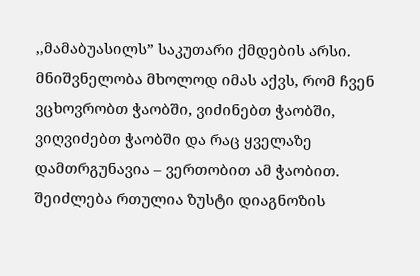,,მამაბუასილს” საკუთარი ქმდების არსი. მნიშვნელობა მხოლოდ იმას აქვს, რომ ჩვენ ვცხოვრობთ ჭაობში, ვიძინებთ ჭაობში, ვიღვიძებთ ჭაობში და რაც ყველაზე დამთრგუნავია – ვერთობით ამ ჭაობით.
შეიძლება რთულია ზუსტი დიაგნოზის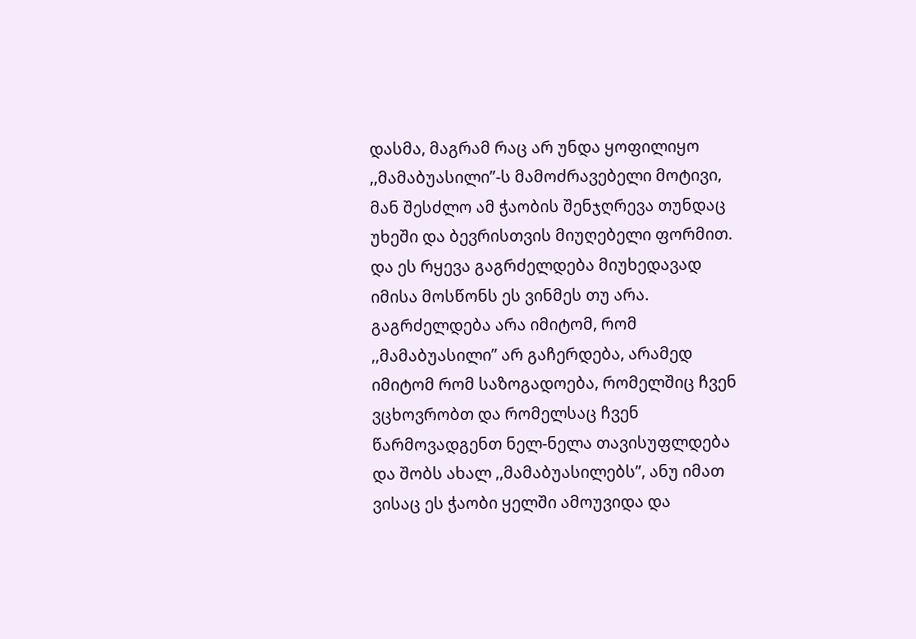დასმა, მაგრამ რაც არ უნდა ყოფილიყო ,,მამაბუასილი”-ს მამოძრავებელი მოტივი, მან შესძლო ამ ჭაობის შენჯღრევა თუნდაც უხეში და ბევრისთვის მიუღებელი ფორმით. და ეს რყევა გაგრძელდება მიუხედავად იმისა მოსწონს ეს ვინმეს თუ არა. გაგრძელდება არა იმიტომ, რომ ,,მამაბუასილი” არ გაჩერდება, არამედ იმიტომ რომ საზოგადოება, რომელშიც ჩვენ ვცხოვრობთ და რომელსაც ჩვენ წარმოვადგენთ ნელ-ნელა თავისუფლდება და შობს ახალ ,,მამაბუასილებს”, ანუ იმათ ვისაც ეს ჭაობი ყელში ამოუვიდა და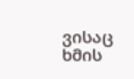ვისაც ხმის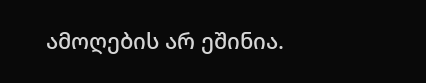ამოღების არ ეშინია.